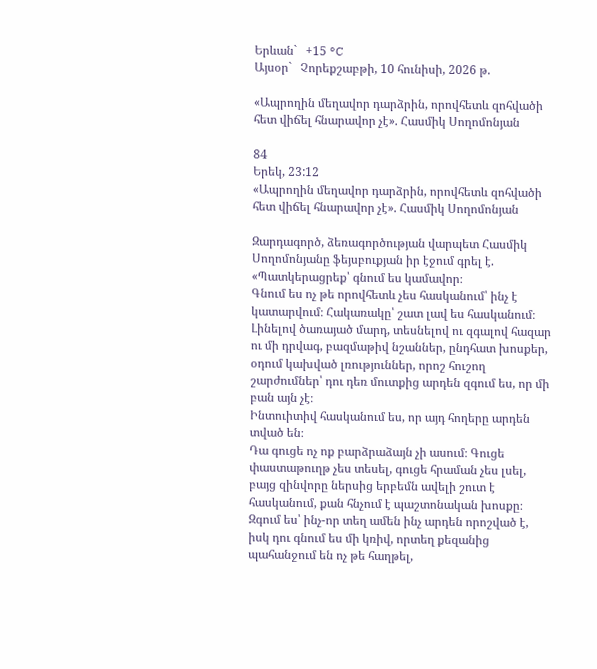Երևան`   +15 °C
Այսօր`   Չորեքշաբթի, 10 հունիսի, 2026 թ.

«Ապրողին մեղավոր դարձրին, որովհետև զոհվածի հետ վիճել հնարավոր չէ». Հասմիկ Սողոմոնյան

84
Երեկ, 23:12
«Ապրողին մեղավոր դարձրին, որովհետև զոհվածի հետ վիճել հնարավոր չէ». Հասմիկ Սողոմոնյան

Զարդագործ, ձեռագործության վարպետ Հասմիկ Սողոմոնյանը ֆեյսբուքյան իր էջում գրել է. «Պատկերացրեք՝ գնում ես կամավոր։
Գնում ես ոչ թե որովհետև չես հասկանում՝ ինչ է կատարվում։ Հակառակը՝ շատ լավ ես հասկանում։ Լինելով ծառայած մարդ, տեսնելով ու զգալով հազար ու մի դրվագ, բազմաթիվ նշաններ, ընդհատ խոսքեր, օդում կախված լռություններ, որոշ հուշող շարժումներ՝ դու դեռ մուտքից արդեն զգում ես, որ մի բան այն չէ։
Ինտուիտիվ հասկանում ես, որ այդ հողերը արդեն տված են։
Դա գուցե ոչ ոք բարձրաձայն չի ասում։ Գուցե փաստաթուղթ չես տեսել, գուցե հրաման չես լսել, բայց զինվորը ներսից երբեմն ավելի շուտ է հասկանում, քան հնչում է պաշտոնական խոսքը։ Զգում ես՝ ինչ-որ տեղ ամեն ինչ արդեն որոշված է, իսկ դու գնում ես մի կռիվ, որտեղ քեզանից պահանջում են ոչ թե հաղթել,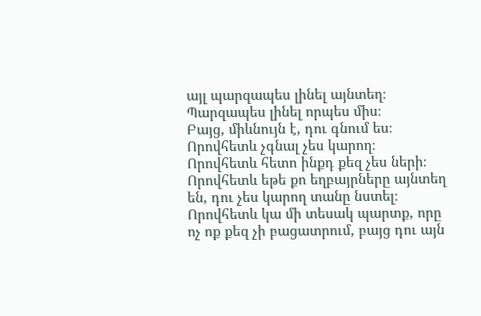այլ պարզապես լինել այնտեղ։ Պարզապես լինել որպես միս։
Բայց, միևնույն է, դու գնում ես։
Որովհետև չգնալ չես կարող։
Որովհետև հետո ինքդ քեզ չես ների։
Որովհետև եթե քո եղբայրները այնտեղ են, դու չես կարող տանը նստել։
Որովհետև կա մի տեսակ պարտք, որը ոչ ոք քեզ չի բացատրում, բայց դու այն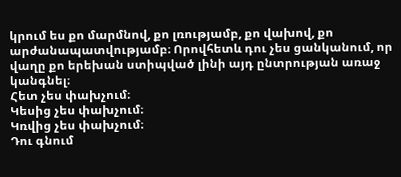կրում ես քո մարմնով, քո լռությամբ, քո վախով, քո արժանապատվությամբ։ Որովհետև դու չես ցանկանում, որ վաղը քո երեխան ստիպված լինի այդ ընտրության առաջ կանգնել։
Հետ չես փախչում։
Կեսից չես փախչում։
Կռվից չես փախչում։
Դու գնում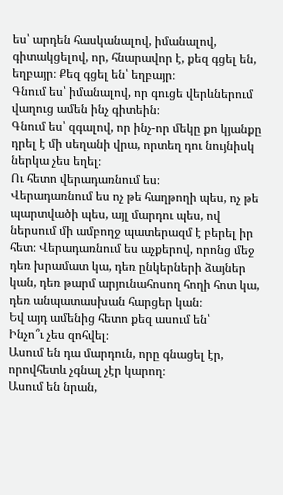ես՝ արդեն հասկանալով, իմանալով, գիտակցելով, որ, հնարավոր է, քեզ գցել են, եղբայր։ Քեզ գցել են՝ եղբայր։
Գնում ես՝ իմանալով, որ գուցե վերևներում վաղուց ամեն ինչ գիտեին։
Գնում ես՝ զգալով, որ ինչ-որ մեկը քո կյանքը դրել է մի սեղանի վրա, որտեղ դու նույնիսկ ներկա չես եղել։
Ու հետո վերադառնում ես։
Վերադառնում ես ոչ թե հաղթողի պես, ոչ թե պարտվածի պես, այլ մարդու պես, ով ներսում մի ամբողջ պատերազմ է բերել իր հետ։ Վերադառնում ես աչքերով, որոնց մեջ դեռ խրամատ կա, դեռ ընկերների ձայներ կան, դեռ թարմ արյունահոսող հողի հոտ կա, դեռ անպատասխան հարցեր կան։
Եվ այդ ամենից հետո քեզ ասում են՝
Ինչո՞ւ չես զոհվել։
Ասում են դա մարդուն, որը գնացել էր, որովհետև չգնալ չէր կարող։
Ասում են նրան,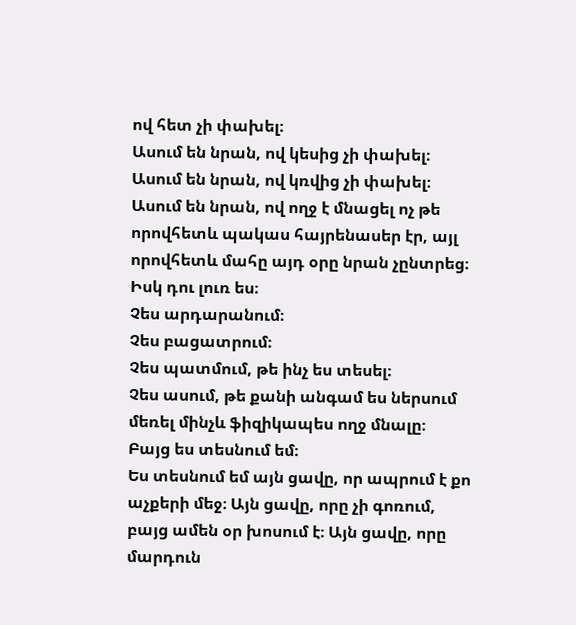ով հետ չի փախել։
Ասում են նրան, ով կեսից չի փախել։
Ասում են նրան, ով կռվից չի փախել։
Ասում են նրան, ով ողջ է մնացել ոչ թե որովհետև պակաս հայրենասեր էր, այլ որովհետև մահը այդ օրը նրան չընտրեց։
Իսկ դու լուռ ես։
Չես արդարանում։
Չես բացատրում։
Չես պատմում, թե ինչ ես տեսել։
Չես ասում, թե քանի անգամ ես ներսում մեռել մինչև ֆիզիկապես ողջ մնալը։
Բայց ես տեսնում եմ։
Ես տեսնում եմ այն ցավը, որ ապրում է քո աչքերի մեջ։ Այն ցավը, որը չի գոռում, բայց ամեն օր խոսում է։ Այն ցավը, որը մարդուն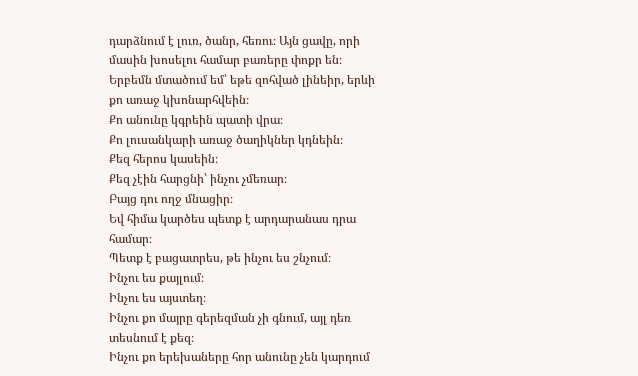դարձնում է լուռ, ծանր, հեռու։ Այն ցավը, որի մասին խոսելու համար բառերը փոքր են։
Երբեմն մտածում եմ՝ եթե զոհված լինեիր, երևի քո առաջ կխոնարհվեին։
Քո անունը կգրեին պատի վրա։
Քո լուսանկարի առաջ ծաղիկներ կդնեին։
Քեզ հերոս կասեին։
Քեզ չէին հարցնի՝ ինչու չմեռար։
Բայց դու ողջ մնացիր։
Եվ հիմա կարծես պետք է արդարանաս դրա համար։
Պետք է բացատրես, թե ինչու ես շնչում։
Ինչու ես քայլում։
Ինչու ես այստեղ։
Ինչու քո մայրը գերեզման չի գնում, այլ դեռ տեսնում է քեզ։
Ինչու քո երեխաները հոր անունը չեն կարդում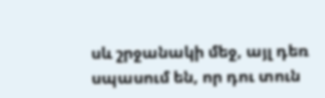սև շրջանակի մեջ, այլ դեռ սպասում են, որ դու տուն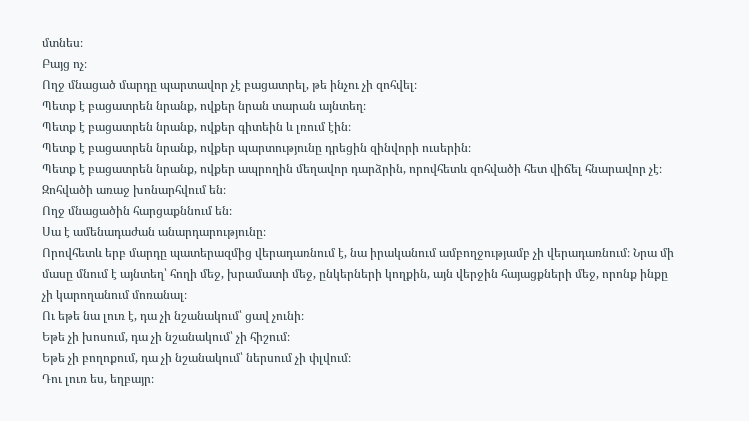մտնես։
Բայց ոչ։
Ողջ մնացած մարդը պարտավոր չէ բացատրել, թե ինչու չի զոհվել։
Պետք է բացատրեն նրանք, ովքեր նրան տարան այնտեղ։
Պետք է բացատրեն նրանք, ովքեր գիտեին և լռում էին։
Պետք է բացատրեն նրանք, ովքեր պարտությունը դրեցին զինվորի ուսերին։
Պետք է բացատրեն նրանք, ովքեր ապրողին մեղավոր դարձրին, որովհետև զոհվածի հետ վիճել հնարավոր չէ։
Զոհվածի առաջ խոնարհվում են։
Ողջ մնացածին հարցաքննում են։
Սա է ամենադաժան անարդարությունը։
Որովհետև երբ մարդը պատերազմից վերադառնում է, նա իրականում ամբողջությամբ չի վերադառնում։ Նրա մի մասը մնում է այնտեղ՝ հողի մեջ, խրամատի մեջ, ընկերների կողքին, այն վերջին հայացքների մեջ, որոնք ինքը չի կարողանում մոռանալ։
Ու եթե նա լուռ է, դա չի նշանակում՝ ցավ չունի։
Եթե չի խոսում, դա չի նշանակում՝ չի հիշում։
Եթե չի բողոքում, դա չի նշանակում՝ ներսում չի փլվում։
Դու լուռ ես, եղբայր։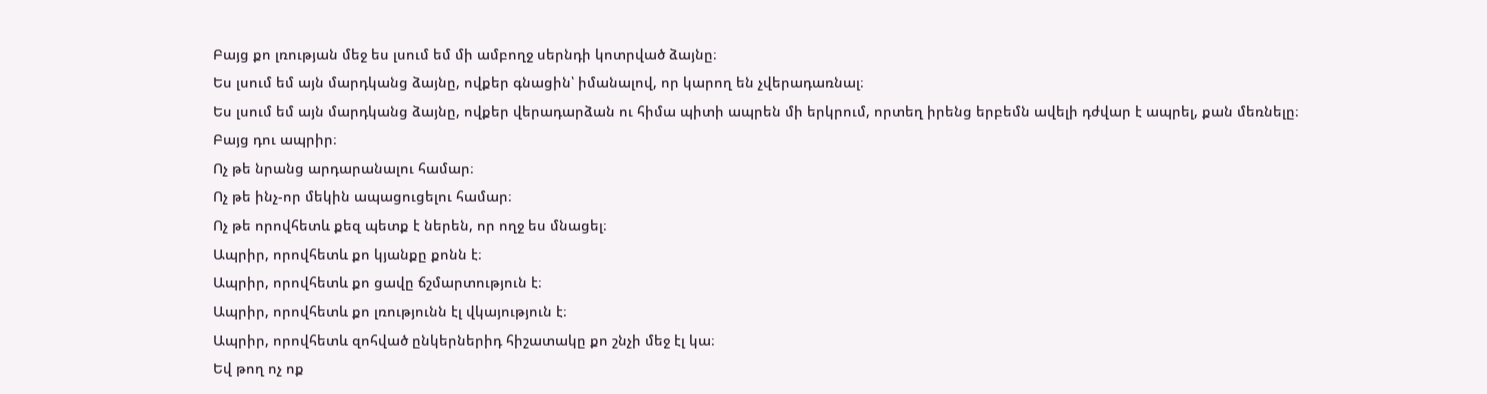Բայց քո լռության մեջ ես լսում եմ մի ամբողջ սերնդի կոտրված ձայնը։
Ես լսում եմ այն մարդկանց ձայնը, ովքեր գնացին՝ իմանալով, որ կարող են չվերադառնալ։
Ես լսում եմ այն մարդկանց ձայնը, ովքեր վերադարձան ու հիմա պիտի ապրեն մի երկրում, որտեղ իրենց երբեմն ավելի դժվար է ապրել, քան մեռնելը։
Բայց դու ապրիր։
Ոչ թե նրանց արդարանալու համար։
Ոչ թե ինչ-որ մեկին ապացուցելու համար։
Ոչ թե որովհետև քեզ պետք է ներեն, որ ողջ ես մնացել։
Ապրիր, որովհետև քո կյանքը քոնն է։
Ապրիր, որովհետև քո ցավը ճշմարտություն է։
Ապրիր, որովհետև քո լռությունն էլ վկայություն է։
Ապրիր, որովհետև զոհված ընկերներիդ հիշատակը քո շնչի մեջ էլ կա։
Եվ թող ոչ ոք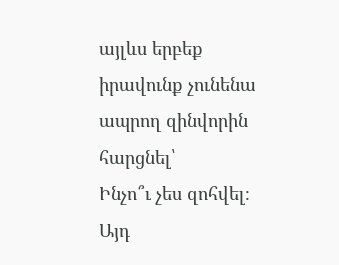այլևս երբեք իրավունք չունենա ապրող զինվորին հարցնել՝
Ինչո՞ւ չես զոհվել։
Այդ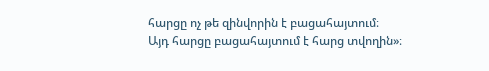հարցը ոչ թե զինվորին է բացահայտում։
Այդ հարցը բացահայտում է հարց տվողին»։